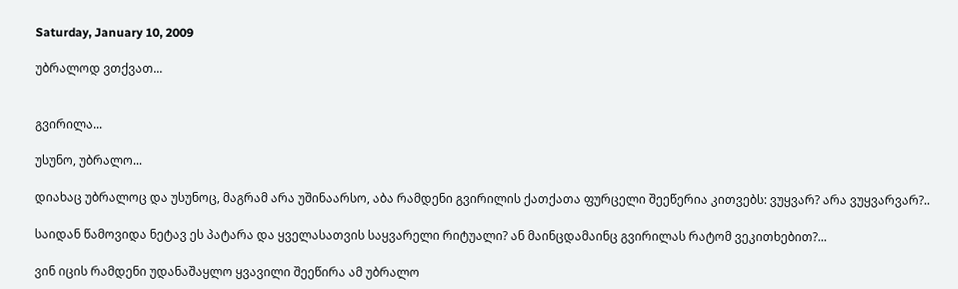Saturday, January 10, 2009

უბრალოდ ვთქვათ...


გვირილა...

უსუნო, უბრალო...

დიახაც უბრალოც და უსუნოც, მაგრამ არა უშინაარსო, აბა რამდენი გვირილის ქათქათა ფურცელი შეეწერია კითვებს: ვუყვარ? არა ვუყვარვარ?..

საიდან წამოვიდა ნეტავ ეს პატარა და ყველასათვის საყვარელი რიტუალი? ან მაინცდამაინც გვირილას რატომ ვეკითხებით?...

ვინ იცის რამდენი უდანაშაყლო ყვავილი შეეწირა ამ უბრალო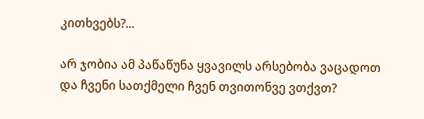კითხვებს?...

არ ჯობია ამ პაწაწუნა ყვავილს არსებობა ვაცადოთ და ჩვენი სათქმელი ჩვენ თვითონვე ვთქვთ?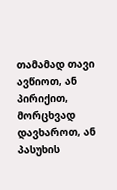თამამად თავი ავწიოთ, ან პირიქით, მორცხვად დავხაროთ, ან პასუხის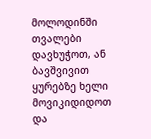მოლოდინში თვალები დავხუჭოთ, ან ბავშვივით ყურებზე ხელი მოვიკიდიდოთ და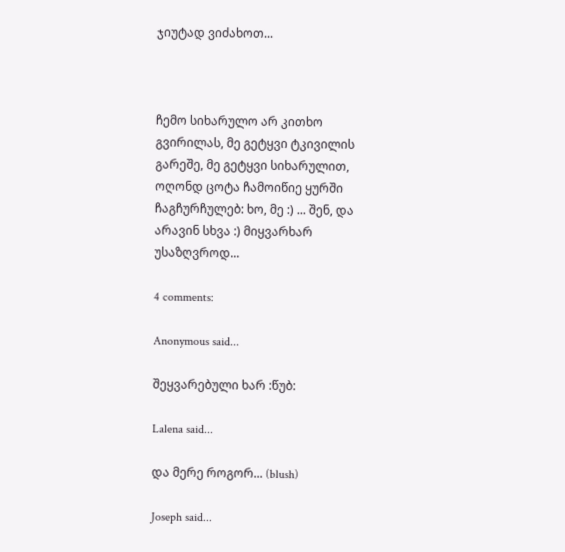ჯიუტად ვიძახოთ...



ჩემო სიხარულო არ კითხო გვირილას, მე გეტყვი ტკივილის გარეშე, მე გეტყვი სიხარულით, ოღონდ ცოტა ჩამოიწიე ყურში ჩაგჩურჩულებ: ხო, მე :) ... შენ, და არავინ სხვა :) მიყვარხარ უსაზღვროდ...

4 comments:

Anonymous said...

შეყვარებული ხარ :წუბ:

Lalena said...

და მერე როგორ... (blush)

Joseph said...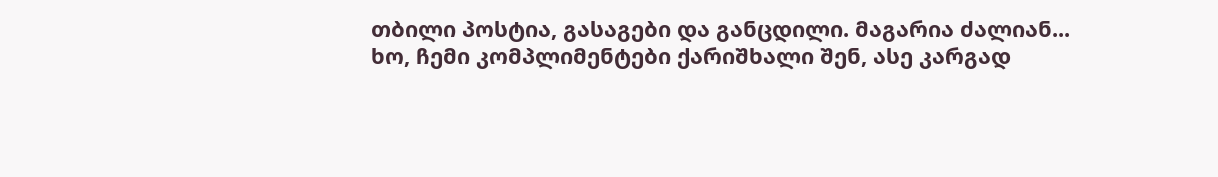თბილი პოსტია, გასაგები და განცდილი. მაგარია ძალიან...
ხო, ჩემი კომპლიმენტები ქარიშხალი შენ, ასე კარგად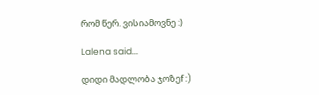რომ წერ. ვისიამოვნე :)

Lalena said...

დიდი მადლობა ჯოზეf :)